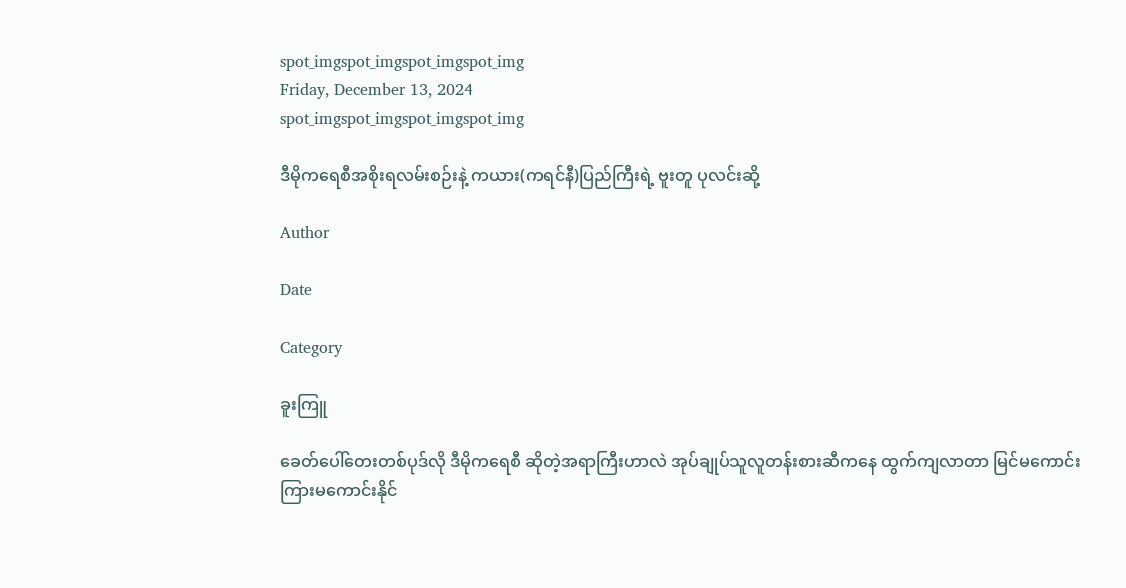spot_imgspot_imgspot_imgspot_img
Friday, December 13, 2024
spot_imgspot_imgspot_imgspot_img

ဒီမိုကရေစီအစိုးရလမ်းစဉ်းနဲ့ ကယား(ကရင်နီ)ပြည်ကြီးရဲ့ ဗူးတူ ပုလင်းဆို့

Author

Date

Category

ခူးကြူ

ခေတ်ပေါ်တေးတစ်ပုဒ်လို ဒီမိုကရေစီ ဆိုတဲ့အရာကြီးဟာလဲ အုပ်ချုပ်သူလူတန်းစားဆီကနေ ထွက်ကျလာတာ မြင်မကောင်းကြားမကောင်းနိုင်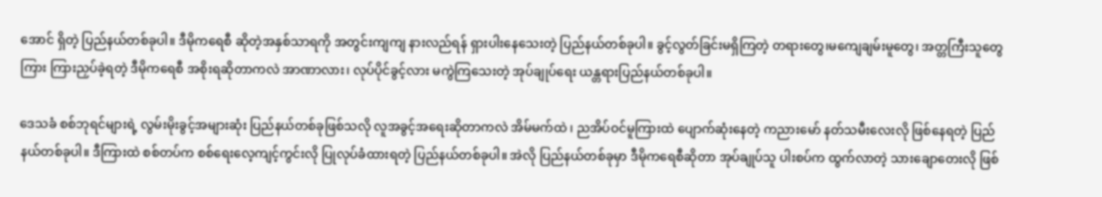အောင် ရှိတဲ့ ပြည်နယ်တစ်ခုပါ။ ဒီမိုကရေစီ ဆိုတဲ့အနှစ်သာရကို အတွင်းကျကျ နားလည်ရန် ရှားပါးနေသေးတဲ့ ပြည်နယ်တစ်ခုပါ။ ခွင့်လွတ်ခြင်းမရှိကြတဲ့ တရားတွေ၊မကျေချမ်းမူတွေ၊ အတ္တကြီးသူတွေကြား ကြားညှပ်ခဲ့ရတဲ့ ဒီမိုကရေစီ အစိုးရဆိုတာကလဲ အာဏာလား၊ လုပ်ပိုင်ခွင့်လား မကွဲကြသေးတဲ့ အုပ်ချုပ်ရေး ယန္တရားပြည်နယ်တစ်ခုပါ။

ဒေသခံ စစ်ဘုရင်များရဲ့ လွမ်းမိုးခွင့်အများဆုံး ပြည်နယ်တစ်ခုဖြစ်သလို လူအခွင့်အရေးဆိုတာကလဲ အိမ်မက်ထဲ ၊ ညအိပ်ဝင်မူကြားထဲ ပျောက်ဆုံးနေတဲ့ ကညားမော် နတ်သမီးလေးလို ဖြစ်နေရတဲ့ ပြည်နယ်တစ်ခုပါ။ ဒီကြားထဲ စစ်တပ်က စစ်ရေးလေ့ကျင့်ကွင်းလို ပြုလုပ်ခံထားရတဲ့ ပြည်နယ်တစ်ခုပါ။ အဲလို ပြည်နယ်တစ်ခုမှာ ဒီမိုကရေစီဆိုတာ အုပ်ချုပ်သူ ပါးစပ်က ထွက်လာတဲ့ သားချောတေးလို ဖြစ်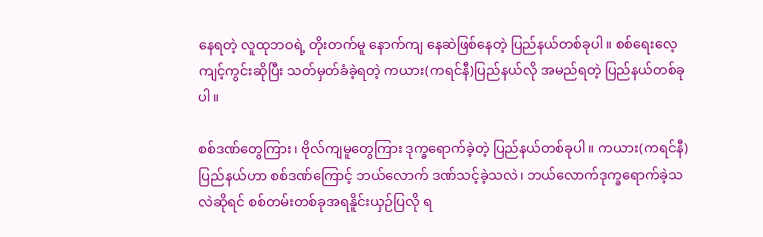နေရတဲ့ လူထုဘဝရဲ့ တိုးတက်မူ နောက်ကျ နေဆဲဖြစ်နေတဲ့ ပြည်နယ်တစ်ခုပါ။ စစ်ရေးလေ့ကျင့်ကွင်းဆိုပြီး သတ်မှတ်ခံခဲ့ရတဲ့ ကယား(ကရင်နီ)ပြည်နယ်လို အမည်ရတဲ့ ပြည်နယ်တစ်ခုပါ။

စစ်ဒဏ်တွေကြား၊ ဗိုလ်ကျမူတွေကြား ဒုက္ခရောက်ခဲ့တဲ့ ပြည်နယ်တစ်ခုပါ။ ကယား(ကရင်နီ)ပြည်နယ်ဟာ စစ်ဒဏ်ကြောင့် ဘယ်လောက် ဒဏ်သင့်ခဲ့သလဲ၊ ဘယ်လောက်ဒုက္ခရောက်ခဲ့သလဲဆိုရင် စစ်တမ်းတစ်ခုအရနိူင်းယှဉ်ပြလို ရ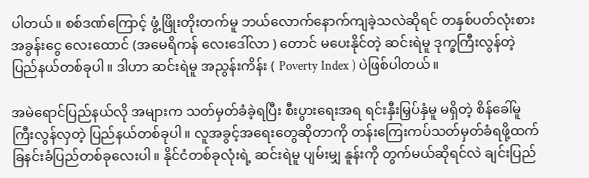ပါတယ်။ စစ်ဒဏ်ကြောင့် ဖွံ့ဖြိုးတိုးတက်မူ ဘယ်လောက်နောက်ကျခဲ့သလဲဆိုရင် တနှစ်ပတ်လုံးစား အခွန်းငွေ လေးထောင် (အမေရိကန် လေးဒေါ်လာ ) တောင် မပေးနိုင်တဲ့ ဆင်းရဲမူ ဒုက္ခကြီးလွန်တဲ့ပြည်နယ်တစ်ခုပါ။ ဒါဟာ ဆင်းရဲမူ အညွန်းကိန်း ( Poverty Index ) ပဲဖြစ်ပါတယ်။

အမဲရောင်ပြည်နယ်လို အများက သတ်မှတ်ခံခဲ့ရပြီး စီးပွားရေးအရ ရင်းနှီးမြှပ်နှံမူ မရှိတဲ့ စိန်ခေါ်မူ ကြီးလွန်လှတဲ့ ပြည်နယ်တစ်ခုပါ။ လူအခွင့်အရေးတွေဆိုတာကို တန်းကြေးကပ်သတ်မှတ်ခံရဖို့ထက် ခြနင်းခံပြည်တစ်ခုလေးပါ။ နိုင်ငံတစ်ခုလုံးရဲ့ ဆင်းရဲမူ ပျမ်းမျှ နူန်းကို တွက်မယ်ဆိုရင်လဲ ချင်းပြည်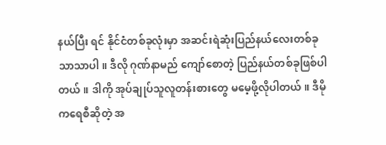နယ်ပြီး ရင် နိုင်ငံတစ်ခုလုံးမှာ အဆင်းရဲဆုံးပြည်နယ်လေးတစ်ခုသာသာပါ။ ဒီလို ဂုဏ်နာမည် ကျော်စောတဲ့ ပြည်နယ်တစ်ခုဖြစ်ပါတယ်။ ဒါကို အုပ်ချုပ်သူလူတန်းစားတွေ မမေ့ဖို့လိုပါတယ်။ ဒီမိုကရေစီဆိုတဲ့ အ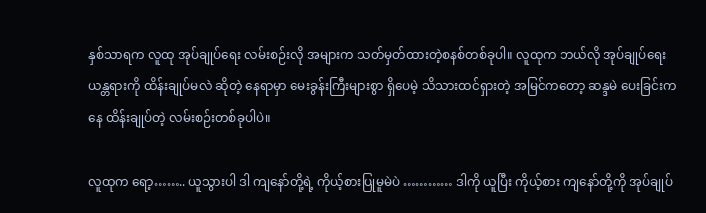နှစ်သာရက လူထု အုပ်ချုပ်ရေး လမ်းစဉ်းလို အများက သတ်မှတ်ထားတဲ့စနစ်တစ်ခုပါ။ လူထုက ဘယ်လို အုပ်ချုပ်ရေး ယန္တရားကို ထိန်းချုပ်မလဲ ဆိုတဲ့ နေရာမှာ မေးခွန်းကြီးများစွာ ရှိပေမဲ့ သိသားထင်ရှားတဲ့ အမြင်ကတော့ ဆန္ဒမဲ ပေးခြင်းကနေ ထိန်းချုပ်တဲ့ လမ်းစဉ်းတစ်ခုပါပဲ။

လူထုက ရော့…….. ယူသွားပါ ဒါ ကျနော်တို့ရဲ့ ကိုယ့်စားပြုမူမဲပဲ ………… ဒါကို ယူပြီး ကိုယ့်စား ကျနော်တို့ကို အုပ်ချုပ်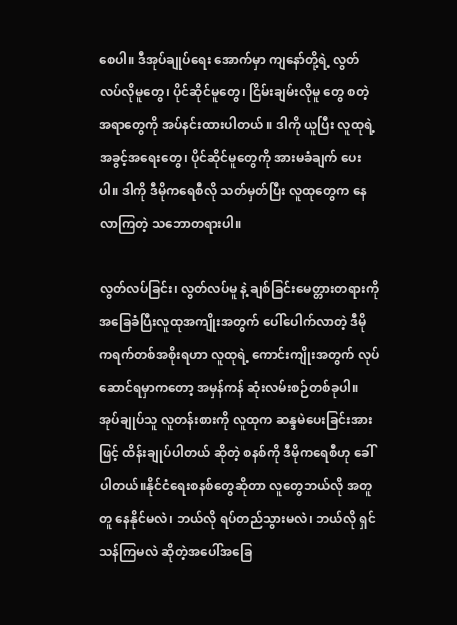စေပါ။ ဒီအုပ်ချုပ်ရေး အောက်မှာ ကျနော်တို့ရဲ့ လွတ်လပ်လိုမူတွေ၊ ပိုင်ဆိုင်မူတွေ၊ ငြိမ်းချမ်းလိုမူ တွေ စတဲ့ အရာတွေကို အပ်နင်းထားပါတယ် ။ ဒါကို ယူပြီး လူထုရဲ့ အခွင့်အရေးတွေ၊ ပိုင်ဆိုင်မူတွေကို အားမခံချက် ပေးပါ။ ဒါကို ဒီမိုကရေစီလို သတ်မှတ်ပြီး လူထုတွေက နေလာကြတဲ့ သဘောတရားပါ။

လွတ်လပ်ခြင်း၊ လွတ်လပ်မူ နဲ့ ချစ်ခြင်းမေတ္တားတရားကို အခြေခံပြီးလူထုအကျိုးအတွက် ပေါ်ပေါက်လာတဲ့ ဒီမိုကရက်တစ်အစိုးရဟာ လူထုရဲ့ ကောင်းကျိုးအတွက် လုပ်ဆောင်ရမှာကတော့ အမှန်ကန် ဆုံးလမ်းစဉ်တစ်ခုပါ။ အုပ်ချုပ်သူ လူတန်းစားကို လူထုက ဆန္ဒမဲပေးခြင်းအားဖြင့် ထိန်းချုပ်ပါတယ် ဆိုတဲ့ စနစ်ကို ဒီမိုကရေစီဟု ခေါ်ပါတယ်။နိုင်ငံရေးစနစ်တွေဆိုတာ လူတွေဘယ်လို အတူတူ နေနိုင်မလဲ၊ ဘယ်လို ရပ်တည်သွားမလဲ၊ ဘယ်လို ရှင်သန်ကြမလဲ ဆိုတဲ့အပေါ်အခြေ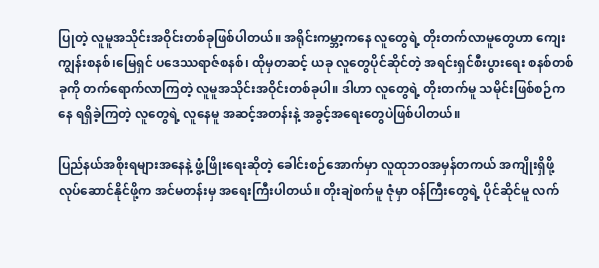ပြုတဲ့ လူမူအသိုင်းအဝိုင်းတစ်ခုဖြစ်ပါတယ်။ အရိုင်းကမ္ဘာ့ကနေ လူတွေရဲ့ တိုးတက်လာမူတွေဟာ ကျေးကျွန်းစနစ်၊မြေရှင် ပဒေဿရာဇ်စနစ်၊ ထိုမှတဆင့် ယခု လူတွေပိုင်ဆိုင်တဲ့ အရင်းရှင်စီးပွားရေး စနစ်တစ်ခုကို တက်ရောက်လာကြတဲ့ လူမူအသိုင်းအဝိုင်းတစ်ခုပါ။ ဒါဟာ လူတွေရဲ့ တိုးတက်မူ သမိုင်းဖြစ်စဉ်ကနေ ရရှိခဲ့ကြတဲ့ လူတွေရဲ့ လူနေမူ အဆင့်အတန်းနဲ့ အခွင့်အရေးတွေပဲဖြစ်ပါတယ်။

ပြည်နယ်အစိုးရများအနေနဲ့ ဖွံ့ဖြိုးရေးဆိုတဲ့ ခေါင်းစဉ်အောက်မှာ လူထုဘဝအမှန်တကယ် အကျိုးရှိဖို့ လုပ်ဆောင်နိုင်ဖို့က အင်မတန်းမှ အရေးကြီးပါတယ်။ တိုးချဲစက်မူ ဇုံမှာ ဝန်ကြီးတွေရဲ့ ပိုင်ဆိုင်မူ လက်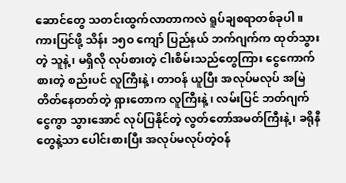ဆောင်တွေ သတင်းထွက်လာတာကလဲ ရူပ်ချစရာတစ်ခုပါ။ ကားပြင်ဖို့ သိန်း ၁၅ဝ ကျော် ပြည်နယ် ဘက်ဂျက်က ထုတ်သွားတဲ့ သူနဲ့ ၊ မရှိလို လုပ်စားတဲ့ ငါးစိမ်းသည်တွေကြား ငွေကောက်စားတဲ့ စည်းပင် လူကြီးနဲ့၊ တာဝန် ယူပြီး အလုပ်မလုပ် အမြဲတိတ်နေတတ်တဲ့ ရှားတောက လူကြီးနဲ့၊ လမ်းပြင် ဘတ်ဂျက် ငွေကွာ သွားအောင် လုပ်ပြနိုင်တဲ့ လွတ်တော်အမတ်ကြီးနဲ့ ၊ ခရိုနီ တွေနဲ့သာ ပေါင်းစားပြီး အလုပ်မလုပ်တဲ့ဝန်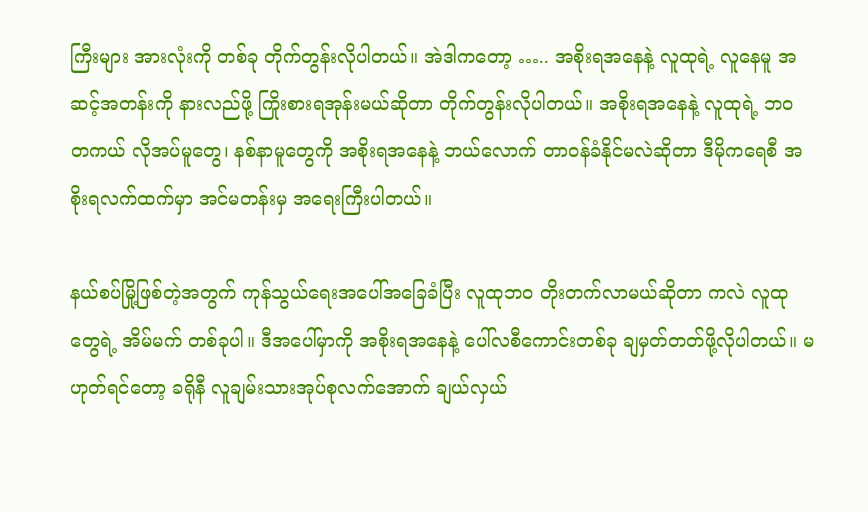ကြီးများ အားလုံးကို တစ်ခု တိုက်တွန်းလိုပါတယ်။ အဲဒါကတော့ ….. အစိုးရအနေနဲ့ လူထုရဲ့ လူနေမူ အဆင့်အတန်းကို နားလည်ဖို့ ကြိုးစားရအုန်းမယ်ဆိုတာ တိုက်တွန်းလိုပါတယ်။ အစိုးရအနေနဲ့ လူထုရဲ့ ဘဝ တကယ် လိုအပ်မူတွေ၊ နစ်နာမူတွေကို အစိုးရအနေနဲ့ ဘယ်လောက် တာဝန်ခံနိုင်မလဲဆိုတာ ဒီမိုကရေစီ အစိုးရလက်ထက်မှာ အင်မတန်းမှ အရေးကြီးပါတယ်။

နယ်စပ်မြို့ဖြစ်တဲ့အတွက် ကုန်သွယ်ရေးအပေါ်အခြေခံပြီး လူထုဘဝ တိုးတက်လာမယ်ဆိုတာ ကလဲ လူထုတွေရဲ့ အိမ်မက် တစ်ခုပါ။ ဒီအပေါ်မှာကို အစိုးရအနေနဲ့ ပေါ်လစီကောင်းတစ်ခု ချမှတ်တတ်ဖို့လိုပါတယ်။ မဟုတ်ရင်တော့ ခရိုနီ လူချမ်းသားအုပ်စုလက်အောက် ချယ်လှယ်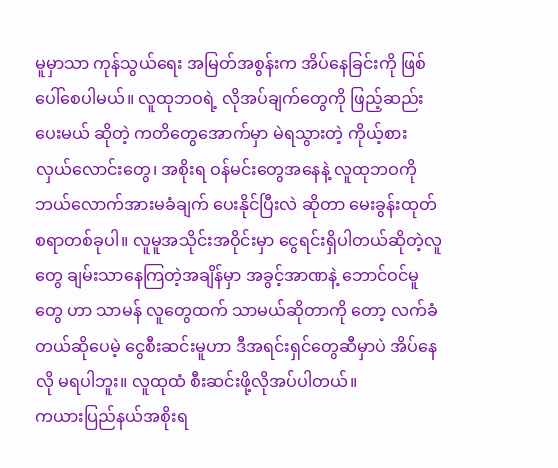မူမှာသာ ကုန်သွယ်ရေး အမြတ်အစွန်းက အိပ်နေခြင်းကို ဖြစ်ပေါ်စေပါမယ်။ လူထုဘဝရဲ့ လိုအပ်ချက်တွေကို ဖြည့်ဆည်းပေးမယ် ဆိုတဲ့ ကတိတွေအောက်မှာ မဲရသွားတဲ့ ကိုယ့်စားလှယ်လောင်းတွေ၊ အစိုးရ ဝန်မင်းတွေအနေနဲ့ လူထုဘဝကို ဘယ်လောက်အားမခံချက် ပေးနိုင်ပြီးလဲ ဆိုတာ မေးခွန်းထုတ်စရာတစ်ခုပါ။ လူမူအသိုင်းအဝိုင်းမှာ ငွေရင်းရှိပါတယ်ဆိုတဲ့လူတွေ ချမ်းသာနေကြတဲ့အချိန်မှာ အခွင့်အာဏနဲ့ ဘောင်ဝင်မူတွေ ဟာ သာမန် လူတွေထက် သာမယ်ဆိုတာကို တော့ လက်ခံတယ်ဆိုပေမဲ့ ငွေစီးဆင်းမူဟာ ဒီအရင်းရှင်တွေဆီမှာပဲ အိပ်နေလို မရပါဘူး။ လူထုထံ စီးဆင်းဖို့လိုအပ်ပါတယ်။
ကယားပြည်နယ်အစိုးရ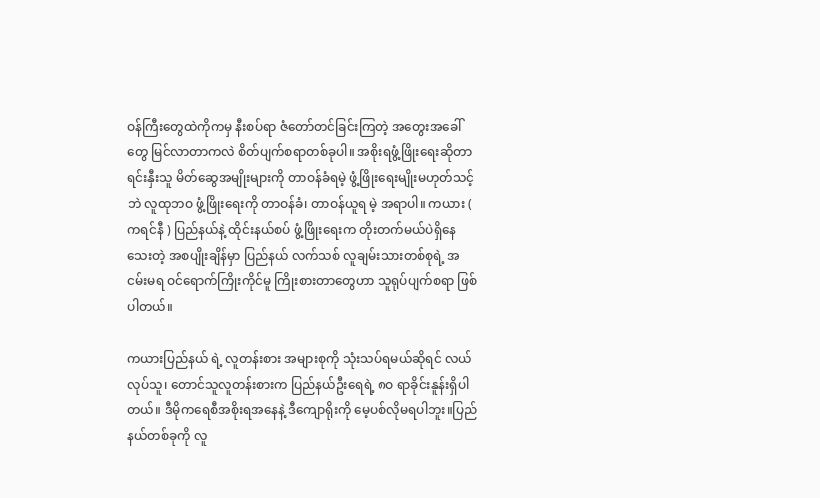ဝန်ကြီးတွေထဲကိုကမှ နီးစပ်ရာ ဇံတော်တင်ခြင်းကြတဲ့ အတွေးအခေါ်တွေ မြင်လာတာကလဲ စိတ်ပျက်စရာတစ်ခုပါ။ အစိုးရဖွံ့ဖြိုးရေးဆိုတာ ရင်းနှီးသူ မိတ်ဆွေအမျိုးများကို တာဝန်ခံရမဲ့ ဖွံ့ဖြိုးရေးမျိုးမဟုတ်သင့်ဘဲ လူထုဘဝ ဖွံ့ဖြိုးရေးကို တာဝန်ခံ၊ တာဝန်ယူရ မဲ့ အရာပါ။ ကယား ( ကရင်နီ ) ပြည်နယ်နဲ့ ထိုင်းနယ်စပ် ဖွံ့ဖြိုးရေးက တိုးတက်မယ်ပဲရှိနေသေးတဲ့ အစပျိုးချိန်မှာ ပြည်နယ် လက်သစ် လူချမ်းသားတစ်စုရဲ့ အငမ်းမရ ဝင်ရောက်ကြိုးကိုင်မူ ကြိုးစားတာတွေဟာ သူရုပ်ပျက်စရာ ဖြစ်ပါတယ်။

ကယားပြည်နယ် ရဲ့ လူတန်းစား အများစုကို သုံးသပ်ရမယ်ဆိုရင် လယ်လုပ်သူ၊ တောင်သူလူတန်းစားက ပြည်နယ်ဦးရေရဲ့ ၈ဝ ရာခိုင်းနူန်းရှိပါတယ်။ ဒီမိုကရေစီအစိုးရအနေနဲ့ ဒီကျောရိုးကို မေ့ပစ်လိုမရပါဘူး။ပြည်နယ်တစ်ခုကို လူ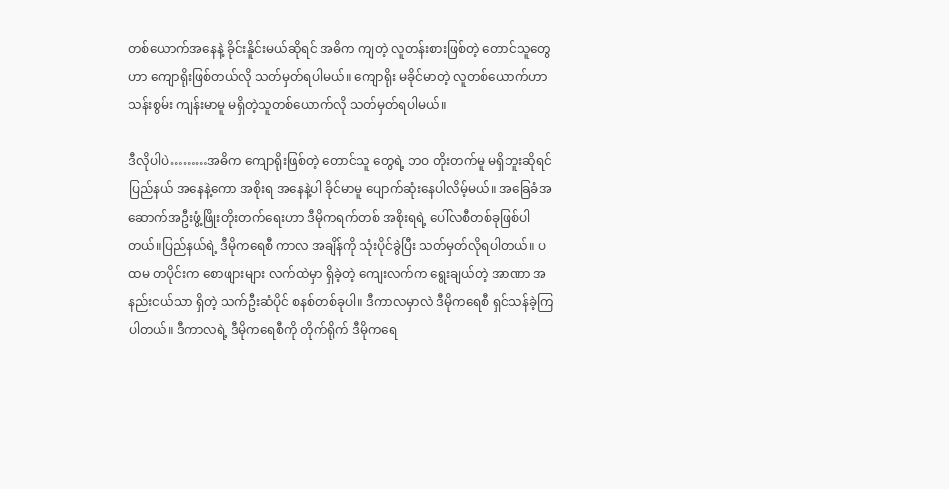တစ်ယောက်အနေနဲ့ ခိုင်းနိူင်းမယ်ဆိုရင် အဓိက ကျတဲ့ လူတန်းစားဖြစ်တဲ့ တောင်သူတွေဟာ ကျောရိုးဖြစ်တယ်လို သတ်မှတ်ရပါမယ်။ ကျောရိုး မခိုင်မာတဲ့ လူတစ်ယောက်ဟာ သန်းစွမ်း ကျန်းမာမူ မရှိတဲ့သူတစ်ယောက်လို သတ်မှတ်ရပါမယ်။

ဒီလိုပါပဲ………အဓိက ကျောရိုးဖြစ်တဲ့ တောင်သူ တွေရဲ့ ဘဝ တိုးတက်မူ မရှိဘူးဆိုရင် ပြည်နယ် အနေနဲ့ကော အစိုးရ အနေနဲ့ပါ ခိုင်မာမူ ပျောက်ဆုံးနေပါလိမ့်မယ်။ အခြေခံအဆောက်အဦးဖွံ့ဖြိုးတိုးတက်ရေးဟာ ဒီမိုကရက်တစ် အစိုးရရဲ့ ပေါ်လစီတစ်ခုဖြစ်ပါတယ်။ပြည်နယ်ရဲ့ ဒီမိုကရေစီ ကာလ အချိန်ကို သုံးပိုင်ခွဲပြီး သတ်မှတ်လိုရပါတယ်။ ပထမ တပိုင်းက စောဖျားများ လက်ထဲမှာ ရှိခဲ့တဲ့ ကျေးလက်က ရွေးချယ်တဲ့ အာဏာ အနည်းငယ်သာ ရှိတဲ့ သက်ဦးဆံပိုင် စနစ်တစ်ခုပါ။ ဒီကာလမှာလဲ ဒီမိုကရေစီ ရှင်သန်ခဲ့ကြပါတယ်။ ဒီကာလရဲ့ ဒီမိုကရေစီကို တိုက်ရိုက် ဒီမိုကရေ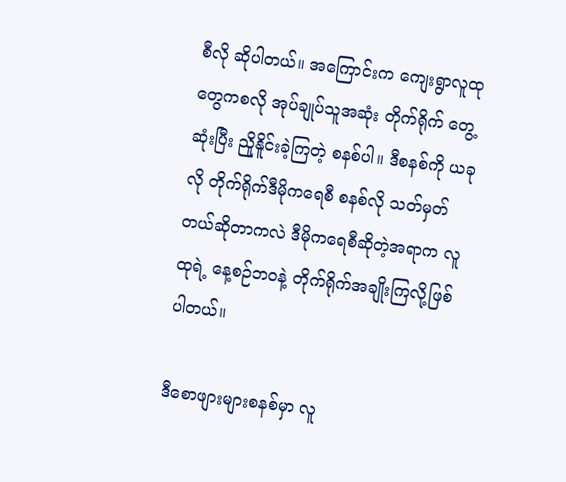စီလို ဆိုပါတယ်။ အကြောင်းက ကျေးရွာလူထုတွေကစလို အုပ်ချုပ်သူအဆုံး တိုက်ရိုက် တွေ့ဆုံးပြီး ညိူနိူင်းခဲ့ကြတဲ့ စနစ်ပါ။ ဒီစနစ်ကို ယခုလို တိုက်ရိုက်ဒီမိုကရေစီ စနစ်လို သတ်မှတ်တယ်ဆိုတာကလဲ ဒီမိုကရေစီဆိုတဲ့အရာက လူထုရဲ့ နေ့စဉ်ဘဝနဲ့ တိုက်ရိုက်အချိုးကြလို့ဖြစ်ပါတယ်။

ဒီစောဖျားများစနစ်မှာ လူ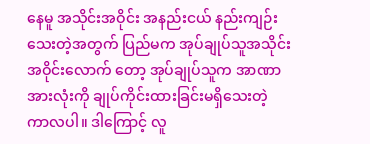နေမူ အသိုင်းအဝိုင်း အနည်းငယ် နည်းကျဉ်းသေးတဲ့အတွက် ပြည်မက အုပ်ချုပ်သူအသိုင်းအဝိုင်းလောက် တော့ အုပ်ချုပ်သူက အာဏာအားလုံးကို ချုပ်ကိုင်းထားခြင်းမရှိသေးတဲ့ ကာလပါ။ ဒါကြောင့် လူ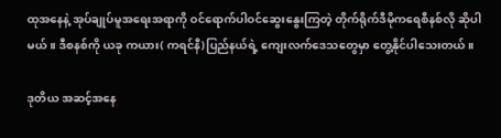ထုအနေနဲ့ အုပ်ချုပ်မူအရေးအရာကို ဝင်ရောက်ပါဝင်ဆွေးနွေးကြတဲ့ တိုက်ရိုက်ဒီမိုကရေစီနစ်လို ဆိုပါမယ်။ ဒီစနစ်ကို ယခု ကယား( ကရင်နီ)ပြည်နယ်ရဲ့ ကျေးလက်ဒေသတွေမှာ တွေ့နိုင်ပါသေးတယ်။

ဒုတိယ အဆင့်အနေ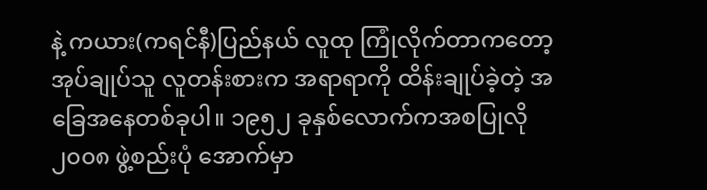နဲ့ ကယား(ကရင်နီ)ပြည်နယ် လူထု ကြုံလိုက်တာကတော့ အုပ်ချုပ်သူ လူတန်းစားက အရာရာကို ထိန်းချုပ်ခဲ့တဲ့ အခြေအနေတစ်ခုပါ။ ၁၉၅၂ ခုနှစ်လောက်ကအစပြုလို ၂၀၀၈ ဖွဲ့စည်းပုံ အောက်မှာ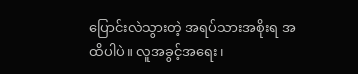ပြောင်းလဲသွားတဲ့ အရပ်သားအစိုးရ အထိပါပဲ။ လူအခွင့်အရေး၊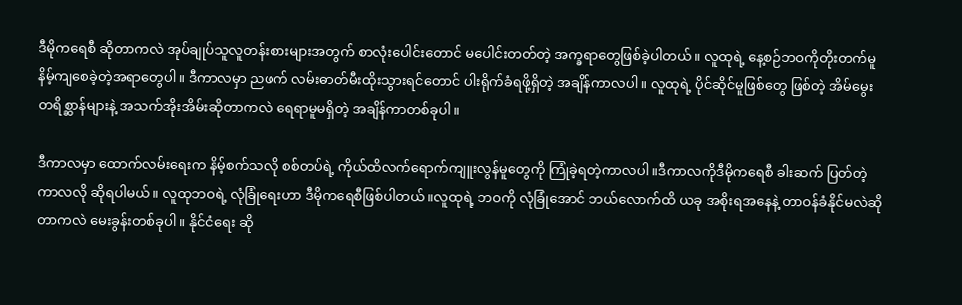ဒီမိုကရေစီ ဆိုတာကလဲ အုပ်ချုပ်သူလူတန်းစားများအတွက် စာလုံးပေါင်းတောင် မပေါင်းတတ်တဲ့ အက္ခရာတွေဖြစ်ခဲ့ပါတယ်။ လူထုရဲ့ နေ့စဉ်ဘဝကိုတိုးတက်မူ နိမ့်ကျစေခဲ့တဲ့အရာတွေပါ။ ဒီကာလမှာ ညဖက် လမ်းဓာတ်မီးထိုးသွားရင်တောင် ပါးရိုက်ခံရဖို့ရှိတဲ့ အချိန်ကာလပါ။ လူထုရဲ့ ပိုင်ဆိုင်မူဖြစ်တွေ ဖြစ်တဲ့ အိမ်မွေးတရိစ္ဆာန်များနဲ့ အသက်အိုးအိမ်းဆိုတာကလဲ ရေရာမူမရှိတဲ့ အချိန်ကာတစ်ခုပါ။

ဒီကာလမှာ ထောက်လမ်းရေးက နိမ့်စက်သလို စစ်တပ်ရဲ့ ကိုယ်ထိလက်ရောက်ကျူးလွန်မူတွေကို ကြုံခဲ့ရတဲ့ကာလပါ။ဒီကာလကိုဒီမိုကရေစီ ခါးဆက် ပြတ်တဲ့ကာလလို ဆိုရပါမယ်။ လူထုဘဝရဲ့ လုံခြုံရေးဟာ ဒီမိုကရေစီဖြစ်ပါတယ်။လူထုရဲ့ ဘဝကို လုံခြုံအောင် ဘယ်လောက်ထိ ယခု အစိုးရအနေနဲ့ တာဝန်ခံနိုင်မလဲဆိုတာကလဲ မေးခွန်းတစ်ခုပါ။ နိုင်ငံရေး ဆို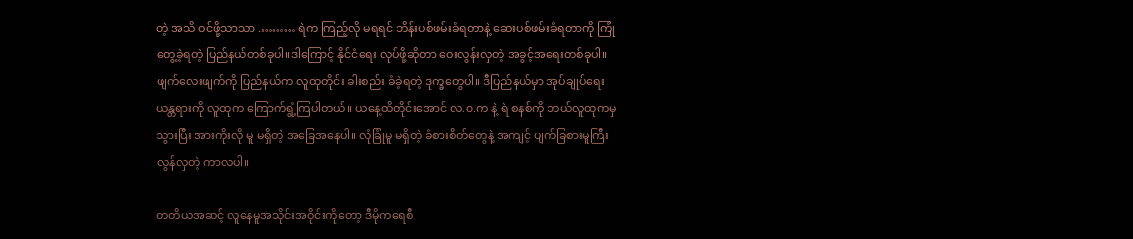တဲ့ အသိ ဝင်ဖို့သာသာ .……… ရဲက ကြည့်လို မရရင် ဘိန်းပစ်ဖမ်းခံရတာနဲ့ ဆေးပစ်ဖမ်းခံရတာကို ကြုံတွေ့ခဲ့ရတဲ့ ပြည်နယ်တစ်ခုပါ။ဒါကြောင့် နိုင်ငံရေး လုပ်ဖို့ဆိုတာ ဝေးလွန်းလှတဲ့ အခွင့်အရေးတစ်ခုပါ။ဖျက်လေးဖျက်ကို ပြည်နယ်က လူထုတိုင်း ခါးစည်း ခံခဲ့ရတဲ့ ဒုက္ခတွေပါ။ ဒီပြည်နယ်မှာ အုပ်ချုပ်ရေးယန္တရားကို လူထုက ကြောက်ရွံ့ကြပါတယ်။ ယနေ့ထိတိုင်းအောင် လ.၀.က နဲ့ ရဲ စနစ်ကို ဘယ်လူထုကမှ သွားပြီး အားကိုးလို မူ မရှိတဲ့ အခြေအနေပါ။ လုံခြုံမူ မရှိတဲ့ ခံစားစိတ်တွေနဲ့ အကျင့် ပျက်ခြစားမူကြီးလွန်လှတဲ့ ကာလပါ။

တတိယအဆင့် လူနေမူအသိုင်းအဝိုင်းကိုတော့ ဒီမိုကရေစီ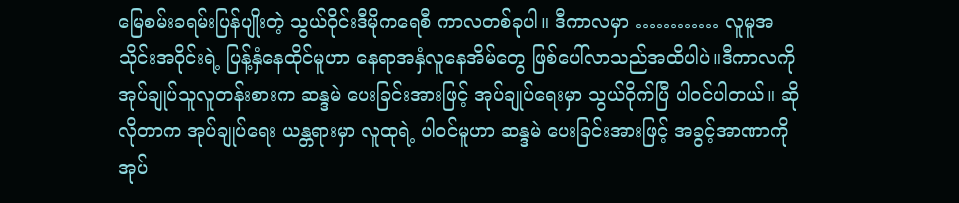မြေစမ်းခရမ်းပြန်ပျိုးတဲ့ သွယ်ဝိုင်းဒီမိုကရေစီ ကာလတစ်ခုပါ။ ဒီကာလမှာ ………… လူမူအသိုင်းအဝိုင်းရဲ့ ပြန့်နှံနေထိုင်မူဟာ နေရာအနှံလူနေအိမ်တွေ ဖြစ်ပေါ်လာသည်အထိပါပဲ။ဒီကာလကို အုပ်ချုပ်သူလူတန်းစားက ဆန္ဒမဲ ပေးခြင်းအားဖြင့် အုပ်ချုပ်ရေးမှာ သွယ်ဝိုက်ပြီ ပါဝင်ပါတယ်။ ဆိုလိုတာက အုပ်ချုပ်ရေး ယန္တရားမှာ လူထုရဲ့ ပါဝင်မူဟာ ဆန္ဒမဲ ပေးခြင်းအားဖြင့် အခွင့်အာဏာကို အုပ်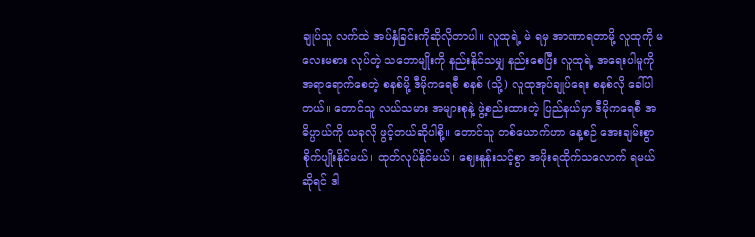ချုပ်သူ လက်ထဲ အပ်နှံခြင်းကိုဆိုလိုတာပါ။ လူထုရဲ့ မဲ ရမှ အာဏာရတာမို့ လူထုကို မလေးမစား လုပ်တဲ့ သဘောမျိုးကို နည်းနိုင်သမျှ နည်းစေပြီး လူထုရဲ့ အရေးပါမူကို အရာရောက်စေတဲ့ စနစ်မို့ ဒီမိုကရေစီ စနစ် (သို့) လူထုအုပ်ချုပ်ရေး စနစ်လို ခေါ်ပါတယ်။ တောင်သူ လယ်သမား အများစုနဲ့ ဖွဲ့စည်းထားတဲ့ ပြည်နယ်မှာ ဒီမိုကရေစီ အဓိပ္ပာယ်ကို ယခုလို ဖွင့်တယ်ဆိုပါစို့။ တောင်သူ တစ်ယောက်ဟာ နေ့စဉ် အေးချမ်းစွာ စိုက်ပျိုးနိုင်မယ်၊ ထုတ်လုပ်နိုင်မယ်၊ ဈေးနူန်းသင့်စွာ အဖိုးရထိုက်သလောက် ရမယ်ဆိုရင် ဒါ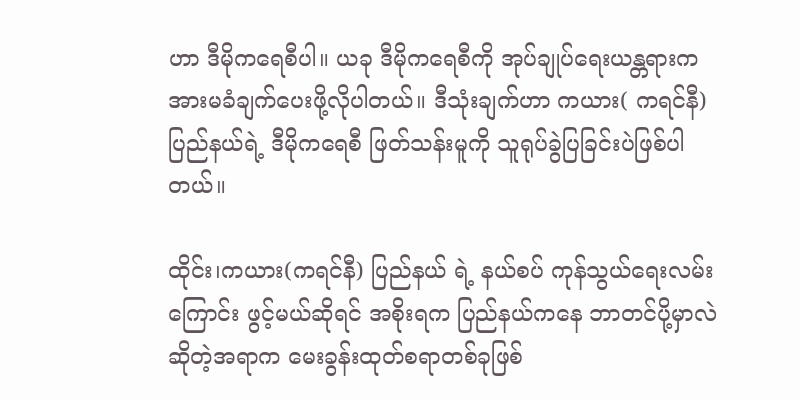ဟာ ဒီမိုကရေစီပါ။ ယခု ဒီမိုကရေစီကို အုပ်ချုပ်ရေးယန္တရားက အားမခံချက်ပေးဖို့လိုပါတယ်။ ဒီသုံးချက်ဟာ ကယား( ကရင်နီ)ပြည်နယ်ရဲ့ ဒီမိုကရေစီ ဖြတ်သန်းမူကို သူရုပ်ခွဲပြခြင်းပဲဖြစ်ပါတယ်။

ထိုင်း၊ကယား(ကရင်နီ) ပြည်နယ် ရဲ့ နယ်စပ် ကုန်သွယ်ရေးလမ်းကြောင်း ဖွင့်မယ်ဆိုရင် အစိုးရက ပြည်နယ်ကနေ ဘာတင်ပို့မှာလဲ ဆိုတဲ့အရာက မေးခွန်းထုတ်စရာတစ်ခုဖြစ်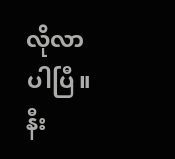လိုလာပါပြီ။ နီး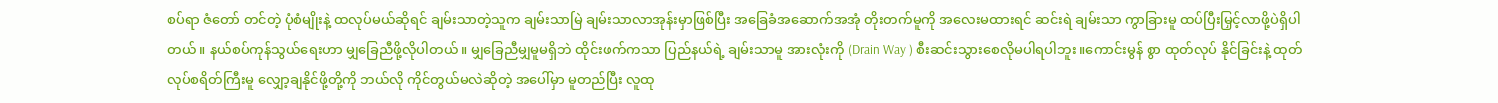စပ်ရာ ဇံတော် တင်တဲ့ ပုံစံမျိုးနဲ့ ထလုပ်မယ်ဆိုရင် ချမ်းသာတဲ့သူက ချမ်းသာမြဲ ချမ်းသာလာအုန်းမှာဖြစ်ပြီး အခြေခံအဆောက်အအုံ တိုးတက်မူကို အလေးမထားရင် ဆင်းရဲ ချမ်းသာ ကွာခြားမူ ထပ်ပြီးမြှင့်လာဖို့ပဲရှိပါတယ်။ နယ်စပ်ကုန်သွယ်ရေးဟာ မျှခြေညီဖို့လိုပါတယ်။ မျှခြေညီမျှမူမရှိဘဲ ထိုင်းဖက်ကသာ ပြည်နယ်ရဲ့ ချမ်းသာမူ အားလုံးကို (Drain Way ) စီးဆင်းသွားစေလိုမပါရပါဘူး။ကောင်းမွန် စွာ ထုတ်လုပ် နိုင်ခြင်းနဲ့ ထုတ်လုပ်စရိတ်ကြီးမူ လျှော့ချနိုင်ဖို့တို့ကို ဘယ်လို ကိုင်တွယ်မလဲဆိုတဲ့ အပေါ်မှာ မူတည်ပြီး လူထု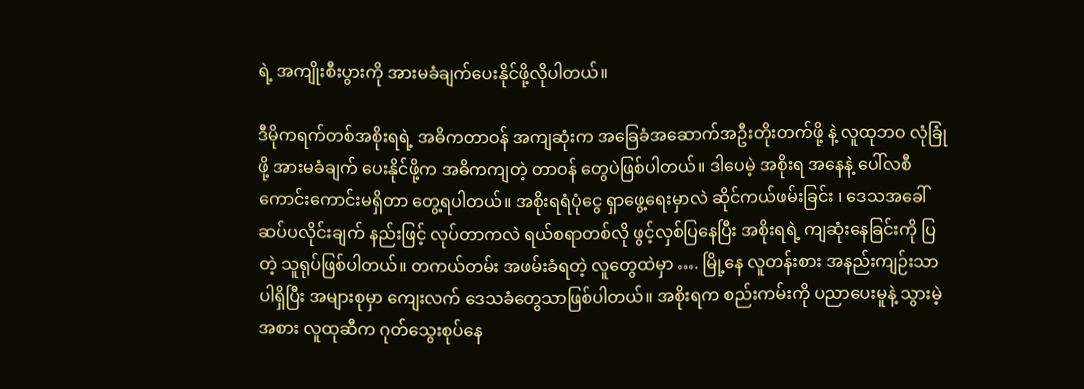ရဲ့ အကျိုးစီးပွားကို အားမခံချက်ပေးနိုင်ဖို့လိုပါတယ်။

ဒီမိုကရက်တစ်အစိုးရရဲ့ အဓိကတာဝန် အကျဆုံးက အခြေခံအဆောက်အဦးတိုးတက်ဖို့ နဲ့ လူထုဘဝ လုံခြုံဖို့ အားမခံချက် ပေးနိုင်ဖို့က အဓိကကျတဲ့ တာဝန် တွေပဲဖြစ်ပါတယ်။ ဒါပေမဲ့ အစိုးရ အနေနဲ့ ပေါ်လစီ ကောင်းကောင်းမရှိတာ တွေ့ရပါတယ်။ အစိုးရရံပုံငွေ ရှာဖွေ့ရေးမှာလဲ ဆိုင်ကယ်ဖမ်းခြင်း ၊ ဒေသအခေါ် ဆပ်ပလိုင်းချက် နည်းဖြင့် လုပ်တာကလဲ ရယ်စရာတစ်လို ဖွင့်လှစ်ပြနေပြီး အစိုးရရဲ့ ကျဆုံးနေခြင်းကို ပြတဲ့ သူရုပ်ဖြစ်ပါတယ်။ တကယ်တမ်း အဖမ်းခံရတဲ့ လူတွေထဲမှာ …. မြို့နေ လူတန်းစား အနည်းကျဉ်းသာပါရှိပြီး အများစုမှာ ကျေးလက် ဒေသခံတွေသာဖြစ်ပါတယ်။ အစိုးရက စည်းကမ်းကို ပညာပေးမူနဲ့ သွားမဲ့အစား လူထုဆီက ဂုတ်သွေးစုပ်နေ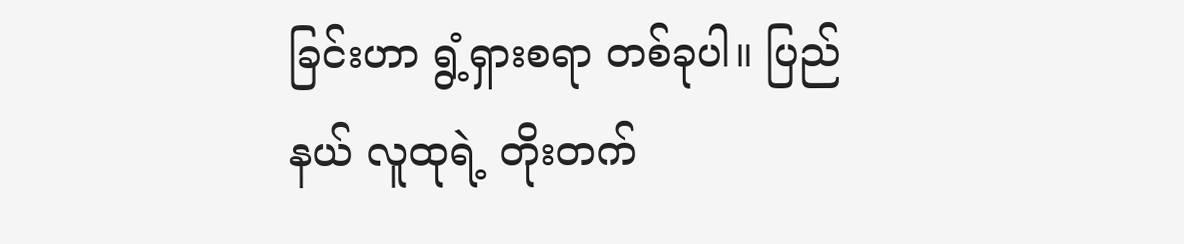ခြင်းဟာ ရွံ့ရှားစရာ တစ်ခုပါ။ ပြည်နယ် လူထုရဲ့ တိုးတက်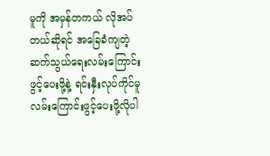မူကို အမှန်တကယ် လိုအပ်တယ်ဆိုရင် အခြေခံကျတဲ့ ဆက်သွယ်ရေးလမ်းကြောင်းဖွင့်ပေးဖို့နဲ့ ရင်းနှီးလုပ်ကိုင်မူ လမ်းကြောင်းဖွင့်ပေးဖို့လိုပါ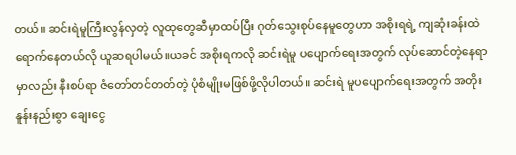တယ်။ ဆင်းရဲမူကြီးလွန်လှတဲ့ လူထုတွေဆီမှာထပ်ပြီး ဂုတ်သွေးစုပ်နေမူတွေဟာ အစိုးရရဲ့ ကျဆုံးခန်းထဲရောက်နေတယ်လို ယူဆရပါမယ်။ယခင် အစိုးရကလို ဆင်းရဲမူ ပပျောက်ရေးအတွက် လုပ်ဆောင်တဲ့နေရာမှာလည်း နီးစပ်ရာ ဇံတော်တင်တတ်တဲ့ ပုံစံမျိုးမဖြစ်ဖို့လိုပါတယ်။ ဆင်းရဲ မူပပျောက်ရေးအတွက် အတိုးနူန်းနည်းစွာ ချေးငွေ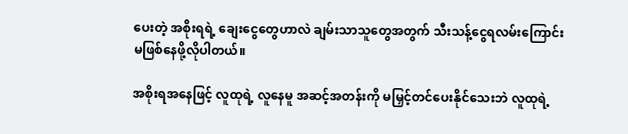ပေးတဲ့ အစိုးရရဲ့ ချေးငွေတွေဟာလဲ ချမ်းသာသူတွေအတွက် သီးသန့်ငွေရလမ်းကြောင်း မဖြစ်နေဖို့လိုပါတယ်။

အစိုးရအနေဖြင့် လူထုရဲ့ လူနေမူ အဆင့်အတန်းကို မမြှင့်တင်ပေးနိုင်သေးဘဲ လူထုရဲ့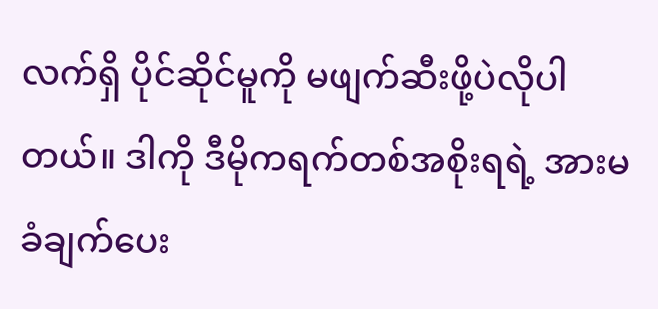လက်ရှိ ပိုင်ဆိုင်မူကို မဖျက်ဆီးဖို့ပဲလိုပါတယ်။ ဒါကို ဒီမိုကရက်တစ်အစိုးရရဲ့ အားမခံချက်ပေး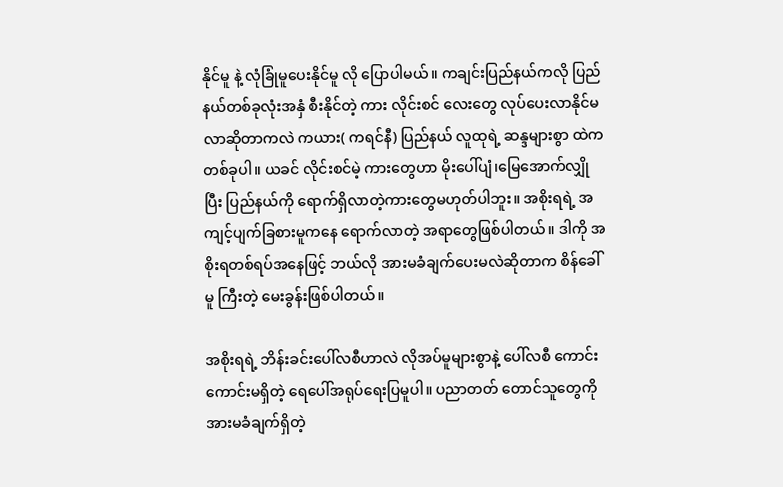နိုင်မူ နဲ့ လုံခြုံမူပေးနိုင်မူ လို ပြောပါမယ်။ ကချင်းပြည်နယ်ကလို ပြည်နယ်တစ်ခုလုံးအနှံ စီးနိုင်တဲ့ ကား လိုင်းစင် လေးတွေ လုပ်ပေးလာနိုင်မလာဆိုတာကလဲ ကယား( ကရင်နီ) ပြည်နယ် လူထုရဲ့ ဆန္ဒများစွာ ထဲက တစ်ခုပါ။ ယခင် လိုင်းစင်မဲ့ ကားတွေဟာ မိုးပေါ်ပျံ၊မြေအောက်လျှိုပြီး ပြည်နယ်ကို ရောက်ရှိလာတဲ့ကားတွေမဟုတ်ပါဘူး။ အစိုးရရဲ့ အကျင့်ပျက်ခြစားမူကနေ ရောက်လာတဲ့ အရာတွေဖြစ်ပါတယ်။ ဒါကို အစိုးရတစ်ရပ်အနေဖြင့် ဘယ်လို အားမခံချက်ပေးမလဲဆိုတာက စိန်ခေါ်မူ ကြီးတဲ့ မေးခွန်းဖြစ်ပါတယ်။

အစိုးရရဲ့ ဘိန်းခင်းပေါ်လစီဟာလဲ လိုအပ်မူများစွာနဲ့ ပေါ်လစီ ကောင်းကောင်းမရှိတဲ့ ရေပေါ်အရုပ်ရေးပြမူပါ။ ပညာတတ် တောင်သူတွေကို အားမခံချက်ရှိတဲ့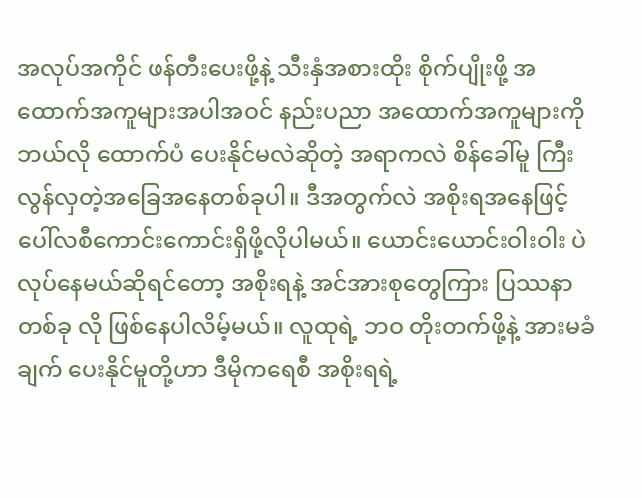အလုပ်အကိုင် ဖန်တီးပေးဖို့နဲ့ သီးနှံအစားထိုး စိုက်ပျိုးဖို့ အထောက်အကူများအပါအဝင် နည်းပညာ အထောက်အကူများကို ဘယ်လို ထောက်ပံ ပေးနိုင်မလဲဆိုတဲ့ အရာကလဲ စိန်ခေါ်မူ ကြီးလွန်လှတဲ့အခြေအနေတစ်ခုပါ။ ဒီအတွက်လဲ အစိုးရအနေဖြင့် ပေါ်လစီကောင်းကောင်းရှိဖို့လိုပါမယ်။ ယောင်းယောင်းဝါးဝါး ပဲ လုပ်နေမယ်ဆိုရင်တော့ အစိုးရနဲ့ အင်အားစုတွေကြား ပြဿနာတစ်ခု လို ဖြစ်နေပါလိမ့်မယ်။ လူထုရဲ့ ဘဝ တိုးတက်ဖို့နဲ့ အားမခံချက် ပေးနိုင်မူတို့ဟာ ဒီမိုကရေစီ အစိုးရရဲ့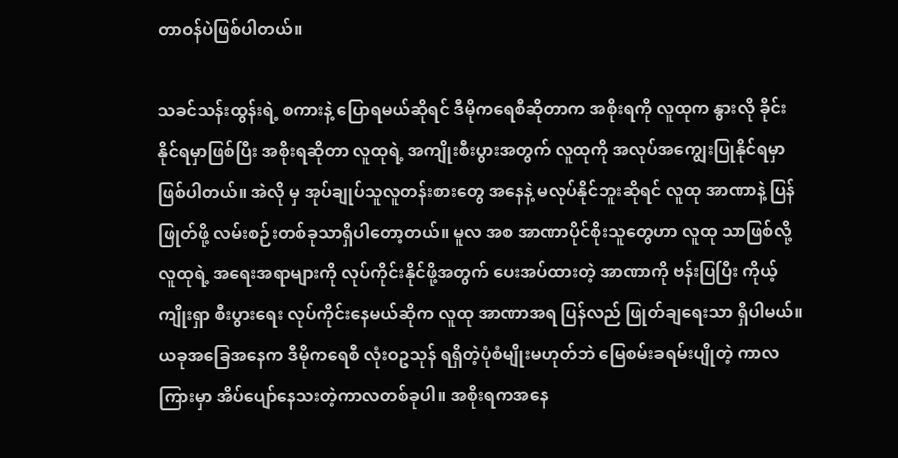တာဝန်ပဲဖြစ်ပါတယ်။

သခင်သန်းထွန်းရဲ့ စကားနဲ့ ပြောရမယ်ဆိုရင် ဒီမိုကရေစီဆိုတာက အစိုးရကို လူထုက နွားလို ခိုင်းနိုင်ရမှာဖြစ်ပြီး အစိုးရဆိုတာ လူထုရဲ့ အကျိုးစီးပွားအတွက် လူထုကို အလုပ်အကျွေးပြုနိုင်ရမှာဖြစ်ပါတယ်။ အဲလို မှ အုပ်ချုပ်သူလူတန်းစားတွေ အနေနဲ့ မလုပ်နိုင်ဘူးဆိုရင် လူထု အာဏာနဲ့ ပြန် ဖြုတ်ဖို့ လမ်းစဉ်းတစ်ခုသာရှိပါတော့တယ်။ မူလ အစ အာဏာပိုင်စိုးသူတွေဟာ လူထု သာဖြစ်လို့ လူထုရဲ့ အရေးအရာများကို လုပ်ကိုင်းနိုင်ဖို့အတွက် ပေးအပ်ထားတဲ့ အာဏာကို ဗန်းပြပြီး ကိုယ့်ကျိုးရှာ စီးပွားရေး လုပ်ကိုင်းနေမယ်ဆိုက လူထု အာဏာအရ ပြန်လည် ဖြုတ်ချရေးသာ ရှိပါမယ်။ ယခုအခြေအနေက ဒီမိုကရေစီ လုံးဝဥသုန် ရရှိတဲ့ပုံစံမျိုးမဟုတ်ဘဲ မြေစမ်းခရမ်းပျိုတဲ့ ကာလကြားမှာ အိပ်ပျော်နေသးတဲ့ကာလတစ်ခုပါ။ အစိုးရကအနေ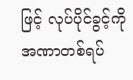ဖြင့် လုပ်ပိုင်ခွင့်ကို အဏာတစ်ရပ်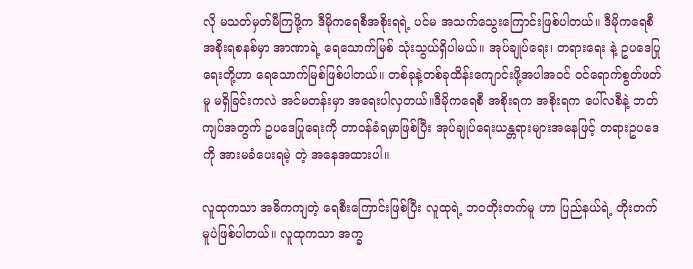လို မသတ်မှတ်မီကြဖို့က ဒီမိုကရေစီအစိုးရရဲ့ ပင်မ အသက်သွေးကြောင်းဖြစ်ပါတယ်။ ဒီမိုကရေစီ အစိုးရစနစ်မှာ အာဏာရဲ့ ရေသောက်မြစ် သုံးသွယ်ရှိပါမယ်။ အုပ်ချုပ်ရေး၊ တရားရေး နဲ့ ဥပဒေပြုရေးတို့ဟာ ရေသောက်မြစ်ဖြစ်ပါတယ်။ တစ်ခုနဲ့တစ်ခုထိန်းကျောင်းဖို့အပါအဝင် ဝင်ရောက်စွတ်ဖတ်မူ မရှိခြင်းကလဲ အင်မတန်းမှာ အရေးပါလှတယ်။ဒီမိုကရေစီ အစိုးရက အစိုးရက ပေါ်လစီနဲ့ ဘတ်ကျပ်အတွက် ဥပဒေပြုရေးကို တာဝန်ခံရမှာဖြစ်ပြီး အုပ်ချုပ်ရေးယန္တရားများအနေဖြင့် တရားဥပဒေကို အားမခံပေးရမဲ့ တဲ့ အနေအထားပါ။

လူထုကသာ အဓိကကျတဲ့ ရေစီးကြောင်းဖြစ်ပြီး လူထုရဲ့ ဘဝတိုးတက်မူ ဟာ ပြည်နယ်ရဲ့ တိုးတက်မူပဲဖြစ်ပါတယ်။ လူထုကသာ အက္ခ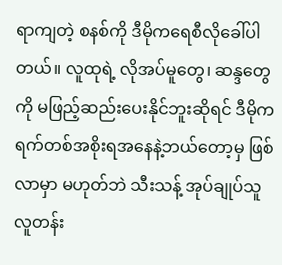ရာကျတဲ့ စနစ်ကို ဒီမိုကရေစီလိုခေါ်ပါတယ်။ လူထုရဲ့ လိုအပ်မူတွေ၊ ဆန္ဒတွေကို မဖြည့်ဆည်းပေးနိုင်ဘူးဆိုရင် ဒီမိုကရက်တစ်အစိုးရအနေနဲ့ဘယ်တော့မှ ဖြစ်လာမှာ မဟုတ်ဘဲ သီးသန့် အုပ်ချုပ်သူလူတန်း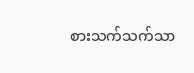စားသက်သက်သာ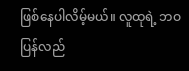ဖြစ်နေပါလိမ့်မယ်။ လူထုရဲ့ ဘဝ ပြန်လည်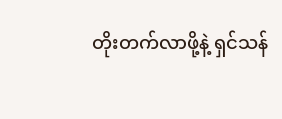တိုးတက်လာဖို့နဲ့ ရှင်သန်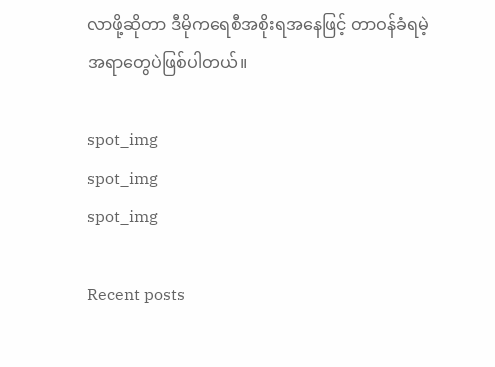လာဖို့ဆိုတာ ဒီမိုကရေစီအစိုးရအနေဖြင့် တာဝန်ခံရမဲ့ အရာတွေပဲဖြစ်ပါတယ်။

spot_img
spot_img
spot_img

Recent posts